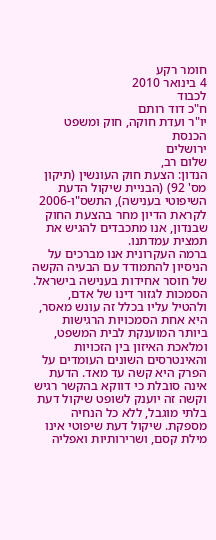חומר רקע
4 בינואר 2010
לכבוד
ח"כ דוד רותם
יו"ר ועדת חוקה, חוק ומשפט
הכנסת
ירושלים
שלום רב,
הנדון: הצעת חוק העונשין (תיקון מס' 92) (הבניית שיקול הדעת השיפוטי בענישה), התשס"ו-2006
לקראת הדיון מחר בהצעת החוק שבנדון, אנו מתכבדים להגיש את תמצית עמדתנו.
ברמה העקרונית אנו מברכים על הניסיון להתמודד עם הבעיה הקשה של חוסר אחידות בענישה בישראל. הסמכות לגזור דינו של אדם, ולהטיל עליו בכלל זה עונש מאסר, היא אחת הסמכויות הרגישות ביותר המוענקת לבית המשפט, ומלאכת האיזון בין הזכויות והאינטרסים השונים העומדים על הפרק היא קשה עד מאד. הדעת אינה סובלת כי דווקא בהקשר רגיש וקשה זה יוענק לשופט שיקול דעת בלתי מוגבל, ללא כל הנחיה מספקת. שיקול דעת שיפוטי אינו מילת קסם, ושרירותיות ואפליה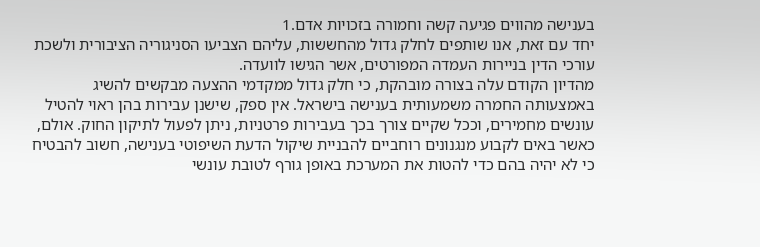בענישה מהווים פגיעה קשה וחמורה בזכויות אדם.1
יחד עם זאת, אנו שותפים לחלק גדול מהחששות, עליהם הצביעו הסניגוריה הציבורית ולשכת עורכי הדין בניירות העמדה המפורטים, אשר הגישו לוועדה.
מהדיון הקודם עלה בצורה מובהקת, כי חלק גדול ממקדמי ההצעה מבקשים להשיג באמצעותה החמרה משמעותית בענישה בישראל. אין ספק, שישנן עבירות בהן ראוי להטיל עונשים מחמירים, וככל שקיים צורך בכך בעבירות פרטניות, ניתן לפעול לתיקון החוק. אולם, כאשר באים לקבוע מנגנונים רוחביים להבניית שיקול הדעת השיפוטי בענישה, חשוב להבטיח כי לא יהיה בהם כדי להטות את המערכת באופן גורף לטובת עונשי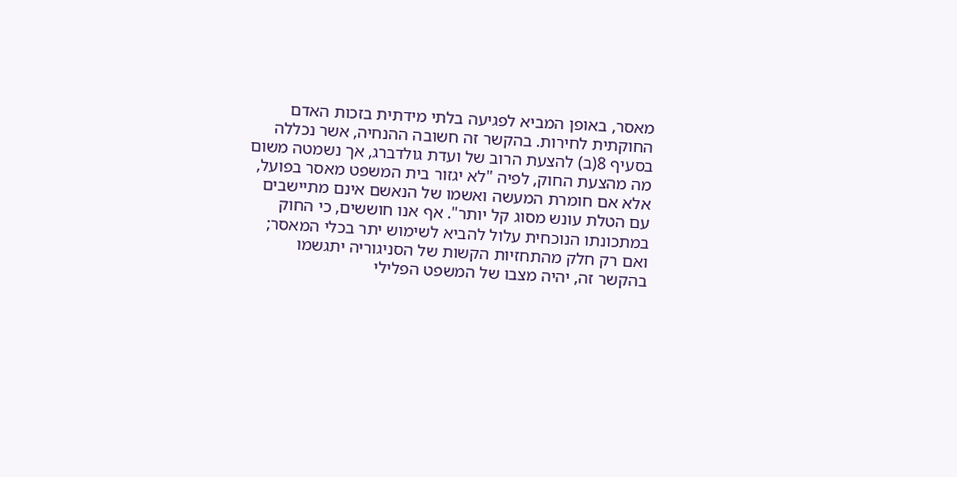מאסר, באופן המביא לפגיעה בלתי מידתית בזכות האדם החוקתית לחירות. בהקשר זה חשובה ההנחיה, אשר נכללה בסעיף 8(ב) להצעת הרוב של ועדת גולדברג, אך נשמטה משום מה מהצעת החוק, לפיה "לא יגזור בית המשפט מאסר בפועל, אלא אם חומרת המעשה ואשמו של הנאשם אינם מתיישבים עם הטלת עונש מסוג קל יותר". אף אנו חוששים, כי החוק במתכונתו הנוכחית עלול להביא לשימוש יתר בכלי המאסר; ואם רק חלק מהתחזיות הקשות של הסניגוריה יתגשמו בהקשר זה, יהיה מצבו של המשפט הפלילי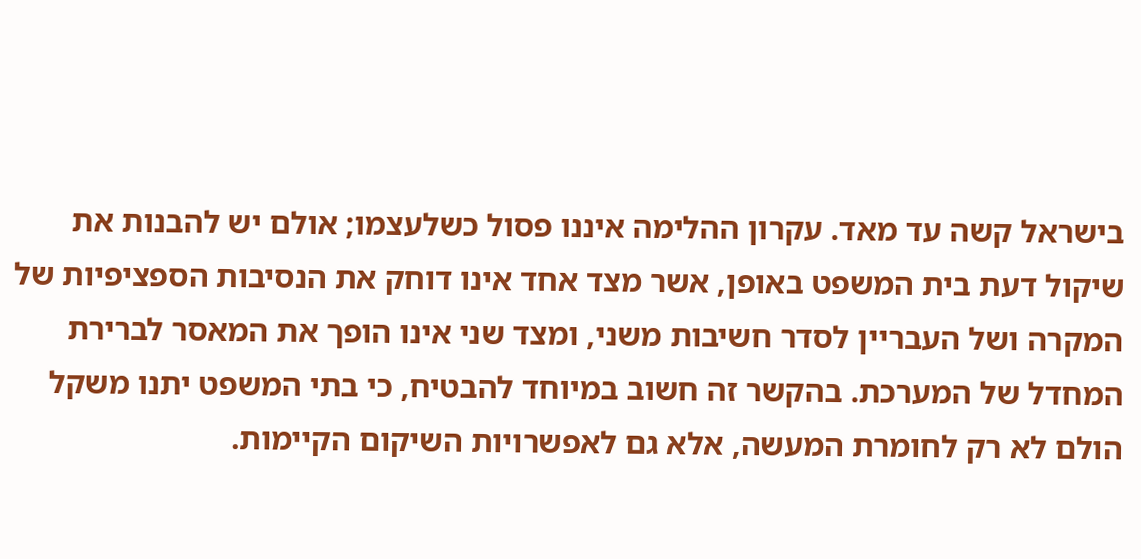בישראל קשה עד מאד. עקרון ההלימה איננו פסול כשלעצמו; אולם יש להבנות את שיקול דעת בית המשפט באופן, אשר מצד אחד אינו דוחק את הנסיבות הספציפיות של המקרה ושל העבריין לסדר חשיבות משני, ומצד שני אינו הופך את המאסר לברירת המחדל של המערכת. בהקשר זה חשוב במיוחד להבטיח, כי בתי המשפט יתנו משקל הולם לא רק לחומרת המעשה, אלא גם לאפשרויות השיקום הקיימות.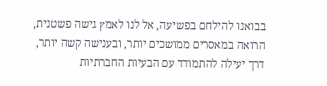בבואנו להילחם בפשיעה, אל לנו לאמץ גישה פשטנית, הרואה במאסרים ממושכים יותר, ובענישה קשה יותר, דרך יעילה להתמודד עם הבעיות החברתיות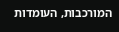המורכבות, העומדות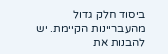ביסוד חלק גדול מהעבריינות הקיימת. יש להבנות את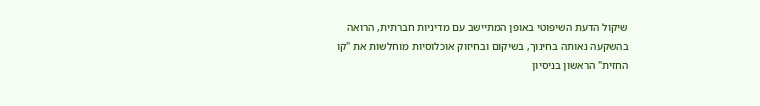שיקול הדעת השיפוטי באופן המתיישב עם מדיניות חברתית, הרואה בהשקעה נאותה בחינוך, בשיקום ובחיזוק אוכלוסיות מוחלשות את "קו החזית" הראשון בניסיון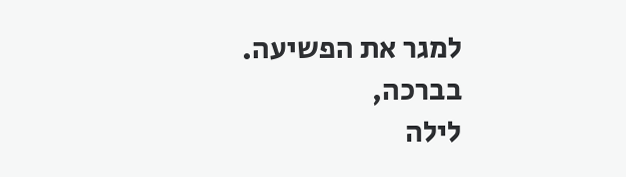למגר את הפשיעה.
בברכה,
לילה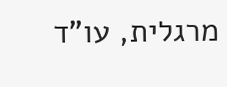מרגלית, עו"ד